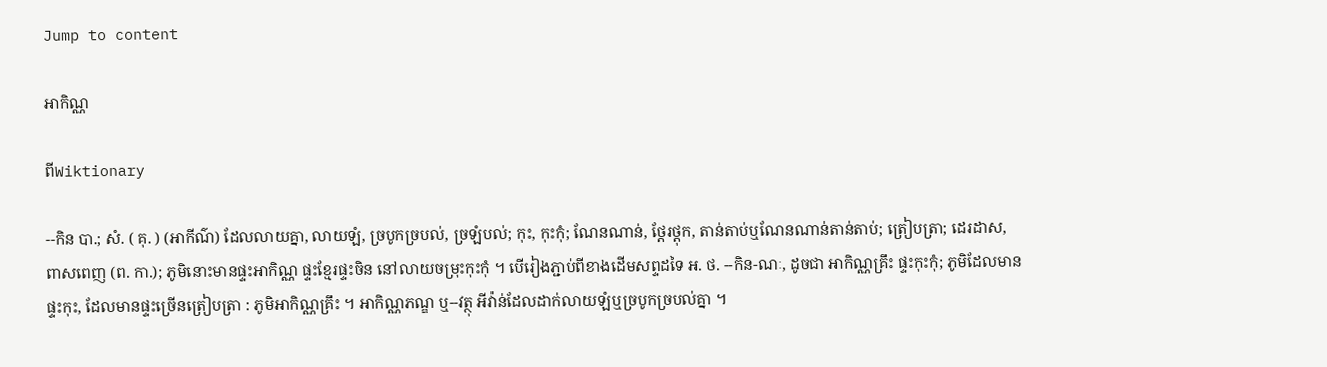Jump to content

អាកិណ្ណ

ពីWiktionary

--កិន បា.; សំ. ( គុ. ) (អាកីណ៌) ដែលលាយគ្នា, លាយឡំ, ច្របូកច្របល់, ច្រឡំបល់; កុះ, កុះកុំ; ណែនណាន់, ថ្តែរថ្តុក, តាន់តាប់ឬណែនណាន់តាន់តាប់; ត្រៀបត្រា; ដេរដាស, ពាសពេញ (ព. កា.); ភូមិនោះមានផ្ទះអាកិណ្ណ ផ្ទះខ្មែរផ្ទះចិន នៅលាយចម្រុះកុះកុំ ។ បើរៀងភ្ជាប់ពីខាងដើមសព្ទដទៃ អ. ថ. --កិន-ណៈ, ដូចជា អាកិណ្ណគ្រឹះ ផ្ទះកុះកុំ; ភូមិដែលមានផ្ទះកុះ, ដែលមានផ្ទះច្រើនត្រៀបត្រា : ភូមិអាកិណ្ណគ្រឹះ ។ អាកិណ្ណភណ្ឌ ឬ--វត្ថុ អីវ៉ាន់ដែលដាក់លាយឡំឬច្របូកច្របល់គ្នា ។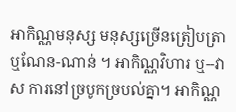អាកិណ្ណមនុស្ស មនុស្សច្រើនត្រៀបត្រា ឬណែន-ណាន់ ។ អាកិណ្ណវិហារ ឬ--វាស ការនៅច្របូកច្របល់គ្នា។ អាកិណ្ណ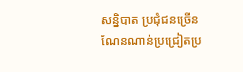សន្និបាត ប្រជុំជនច្រើនណែនណាន់ប្រជ្រៀតប្រ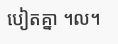បៀតគ្នា ។ល។